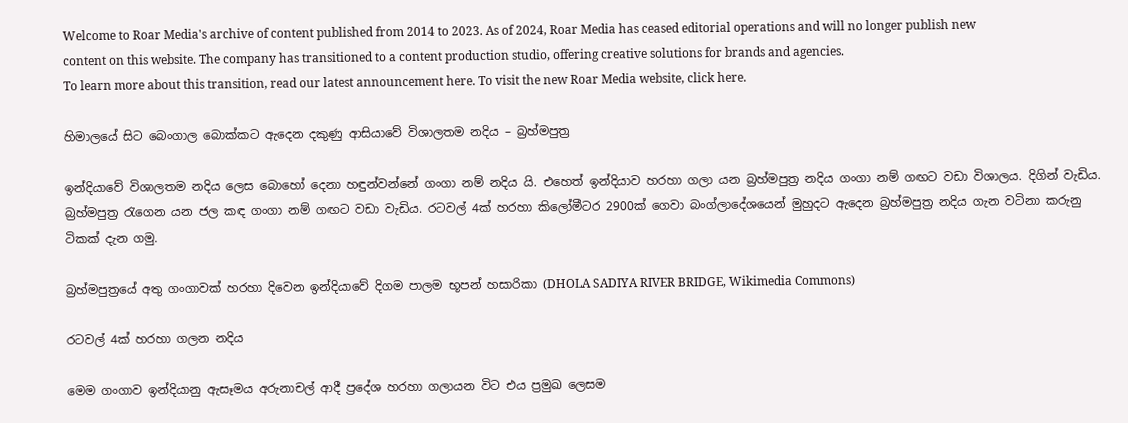Welcome to Roar Media's archive of content published from 2014 to 2023. As of 2024, Roar Media has ceased editorial operations and will no longer publish new content on this website. The company has transitioned to a content production studio, offering creative solutions for brands and agencies.
To learn more about this transition, read our latest announcement here. To visit the new Roar Media website, click here.

හිමාලයේ සිට බෙංගාල බොක්කට ඇදෙන දකුණු ආසියාවේ විශාලතම නදිය – බ්‍රහ්මපුත්‍ර

ඉන්දියාවේ විශාලතම නදිය ලෙස බොහෝ දෙනා හඳුන්වන්නේ ගංගා නම් නදිය යි. එහෙත් ඉන්දියාව හරහා ගලා යන බ්‍රහ්මපුත්‍ර නදිය ගංගා නම් ගඟට වඩා විශාලය. දිගින් වැඩිය. බ්‍රහ්මපුත්‍ර රැගෙන යන ජල කඳ ගංගා නම් ගඟට වඩා වැඩිය. රටවල් 4ක් හරහා කිලෝමීටර 2900ක් ගෙවා බංග්ලාදේශයෙන් මුහුදට ඇදෙන බ්‍රහ්මපුත්‍ර නදිය ගැන වටිනා කරුනු ටිකක් දැන ගමු.

බ්‍රහ්මපුත්‍රයේ අතු ගංගාවක් හරහා දිවෙන ඉන්දියාවේ දිගම පාලම භූපන් හසාරිකා (DHOLA SADIYA RIVER BRIDGE, Wikimedia Commons)

රටවල් 4ක් හරහා ගලන නදිය

මෙම ගංගාව ඉන්දියානු ඇසෑමය අරුනාචල් ආදී ප්‍රදේශ හරහා ගලායන විට එය ප්‍රමුඛ ලෙසම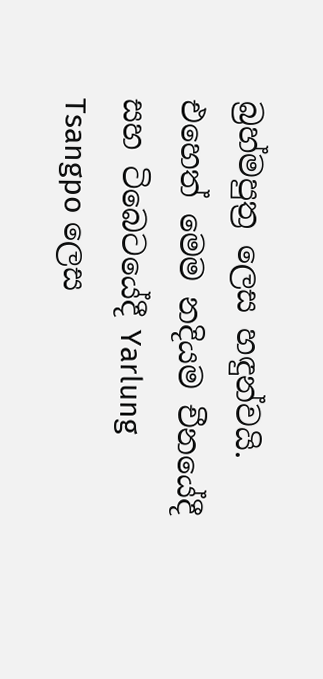බ්‍රහ්මපුත්‍ර ලෙස හඳුන්වයි. එහෙත් මෙම නදියම චීනයේදී සහ ටිබෙටයේදී Yarlung Tsangpo ලෙස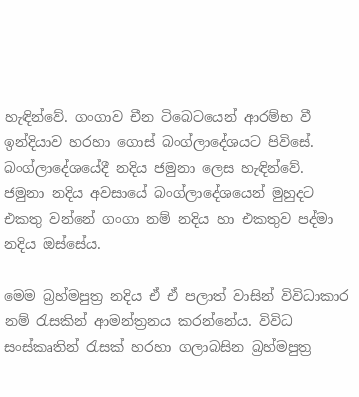හැඳින්වේ. ගංගාව චීන ටිබෙටයෙන් ආරම්භ වී ඉන්දියාව හරහා ගොස් බංග්ලාදේශයට පිවිසේ. බංග්ලාදේශයේදී නදිය ජමුනා ලෙස හැඳින්වේ. ජමුනා නදිය අවසායේ බංග්ලාදේශයෙන් මුහුදට එකතු වන්නේ ගංගා නම් නදිය හා එකතුව පද්මා නදිය ඔස්සේය.

මෙම බ්‍රහ්මපුත්‍ර නදිය ඒ ඒ පලාත් වාසින් විවිධාකාර නම් රැසකින් ආමන්ත්‍රනය කරන්නේය. විවිධ සංස්කෘතින් රැසක් හරහා ගලාබසින බ්‍රහ්මපුත්‍ර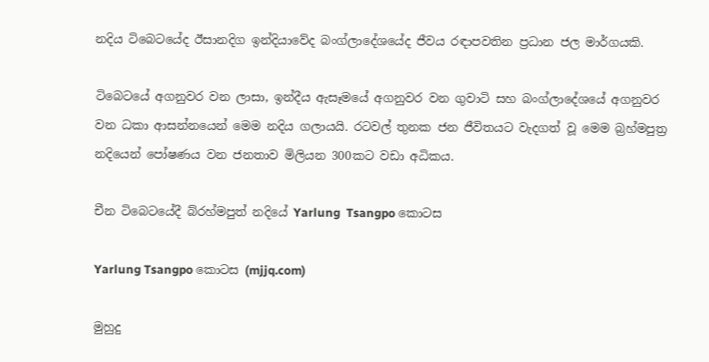නදිය ටිබෙටයේද ඊසානදිග ඉන්දියාවේද බංග්ලාදේශයේද ජීවය රඳාපවතින ප්‍රධාන ජල මාර්ගයකි.

ටිබෙටයේ අගනුවර වන ලාසා, ඉන්දීය ඇසෑමයේ අගනුවර වන ගුවාටි සහ බංග්ලාදේශයේ අගනුවර වන ධකා ආසන්නයෙන් මෙම නදිය ගලායයි. රටවල් තුනක ජන ජීවිතයට වැදගත් වූ මෙම බ්‍රහ්මපුත්‍ර නදියෙන් පෝෂණය වන ජනතාව මිලියන 300කට වඩා අධිකය.

චීන ටිබෙටයේදී බ්රහ්මපුත් නදියේ Yarlung  Tsangpo කොටස

Yarlung Tsangpo කොටස (mjjq.com)

මුහුදු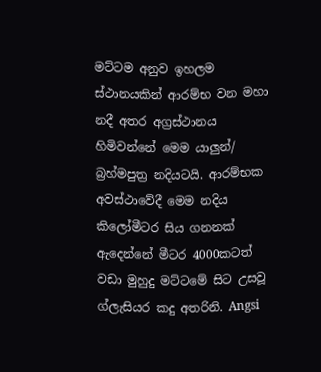මට්ටම අනුව ඉහලම ස්ථානයකින් ආරම්භ වන මහා නදී අතර අග්‍රස්ථානය හිමිවන්නේ මෙම යාලුන්/ බ්‍රහ්මපුත්‍ර නදියටයි. ආරම්භක අවස්ථාවේදී මෙම නදිය කිලෝමීටර සිය ගනනක් ඇදෙන්නේ මීටර 4000කටත් වඩා මුහුදු මට්ටමේ සිට උසවූ ග්ලැසියර කදු අතරිනි. Angsi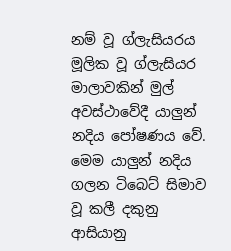නම් වූ ග්ලැසියරය මූලික වූ ග්ලැසියර මාලාවකින් මුල් අවස්ථාවේදී යාලුන් නදිය පෝෂණය වේ. මෙම යාලුන් නදිය ගලන ටිබෙට් සිමාව වූ කලී දකුනු ආසියානු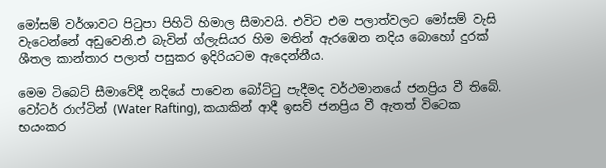මෝසම් වර්ශාවට පිටුපා පිහිටි හිමාල සීමාවයි. එවිට එම පලාත්වලට මෝසම් වැසි වැටෙන්නේ අඩුවෙනි.එ බැවින් ග්ලැසියර හිම මතින් ඇරඹෙන නදිය බොහෝ දුරක් ශීතල කාන්තාර පලාත් පසුකර ඉදිරියටම ඇදෙන්නීය.

මෙම ටිබෙට් සීමාවේදී නදියේ පාවෙන බෝට්ටු පැදීමද වර්ථමානයේ ජනප්‍රිය වී තිබේ. වෝටර් රාෆ්ටින් (Water Rafting), කයාකින් ආදී ඉසව් ජනප්‍රිය වී ඇතත් විටෙක භයංකර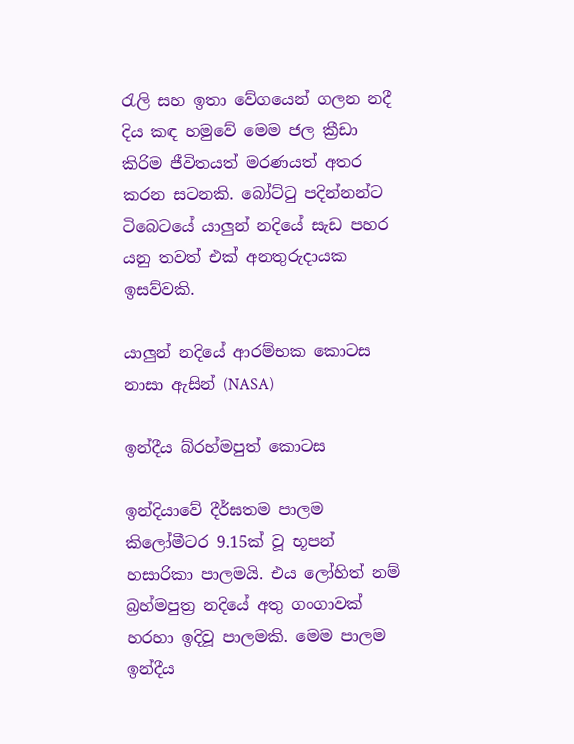රැලි සහ ඉතා වේගයෙන් ගලන නදී දිය කඳ හමුවේ මෙම ජල ක්‍රීඩා කිරිම ජීවිතයත් මරණයත් අතර කරන සටනකි. බෝට්ටු පදින්නන්ට ටිබෙටයේ යාලුන් නදියේ සැඩ පහර යනු තවත් එක් අනතුරුදායක ඉසව්වකි.

යාලුන් නදියේ ආරම්භක කොටස නාසා ඇසින් (NASA)

ඉන්දීය බ්රහ්මපුත් කොටස

ඉන්දියාවේ දීර්ඝතම පාලම කිලෝමීටර 9.15ක් වූ භූපන් හසාරිකා පාලමයි. එය ලෝහිත් නම් බ්‍රහ්මපුත්‍ර නදියේ අතු ගංගාවක් හරහා ඉදිවූ පාලමකි. මෙම පාලම ඉන්දීය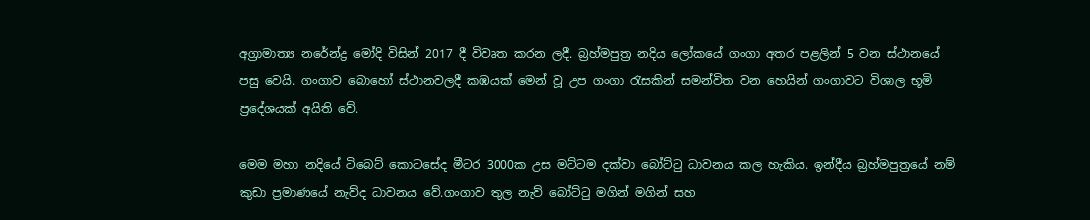අග්‍රාමාත්‍ය නරේන්ද්‍ර මෝදි විසින් 2017 දී විවෘත කරන ලදී. බ්‍රහ්මපුත්‍ර නදිය ලෝකයේ ගංගා අතර පළලින් 5 වන ස්ථානයේ පසු වෙයි. ගංගාව බොහෝ ස්ථානවලදී කඹයක් මෙන් වූ උප ගංගා රැසකින් සමන්විත වන හෙයින් ගංගාවට විශාල භූමි ප්‍රදේශයක් අයිති වේ.

මෙම මහා නදියේ ටිබෙට් කොටසේද මීටර 3000ක උස මට්ටම දක්වා බෝට්ටු ධාවනය කල හැකිය. ඉන්දීය බ්‍රහ්මපුත්‍රයේ නම් කුඩා ප්‍රමාණයේ නැව්ද ධාවනය වේ.ගංගාව තුල නැව් බෝට්ටු මගින් මගින් සහ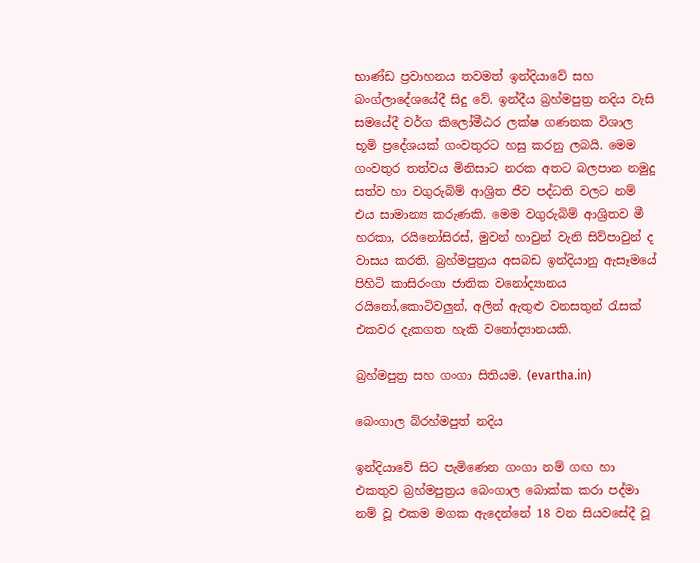භාණ්ඩ ප්‍රවාහනය තවමත් ඉන්දියාවේ සහ බංග්ලාදේශයේදී සිදු වේ. ඉන්දීය බ්‍රහ්මපුත්‍ර නදිය වැසි සමයේදී වර්ග කිලෝමීඨර ලක්ෂ ගණනක විශාල භූමි ප්‍රදේශයක් ගංවතුරට හසු කරනු ලබයි. මෙම ගංවතුර තත්වය මිනිසාට නරක අතට බලපාන නමුදු සත්ව හා වගුරුබිම් ආශ්‍රිත ජීව පද්ධති වලට නම් එය සාමාන්‍ය කරුණකි. මෙම වගුරුබිම් ආශ්‍රිතව මී හරකා, රයිනෝසිරස්, මුවන් හාවුන් වැනි සිව්පාවුන් ද වාසය කරති. බ්‍රහ්මපුත්‍රය අසබඩ ඉන්දියානු ඇසෑමයේ පිහිටි කාසිරංගා ජාතික වනෝද්‍යානය රයිනෝ,කොටිවලුන්, අලින් ඇතුළු වනසතුන් රැසක් එකවර දැකගත හැකි වනෝද්‍යානයකි.

බ්‍රහ්මපුත්‍ර සහ ගංගා සිතියම. (evartha.in)

බෙංගාල බ්රහ්මපුත් නදිය

ඉන්දියාවේ සිට පැමිණෙන ගංගා නම් ගඟ හා එකතුව බ්‍රහ්මපුත්‍රය බෙංගාල බොක්ක කරා පද්මා නම් වූ එකම මගක ඇදෙන්නේ 18 වන සියවසේදී වූ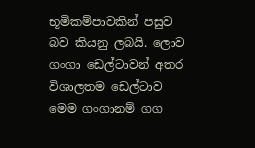භූමිකම්පාවකින් පසුව බව කියනු ලබයි. ලොව ගංගා ඩෙල්ටාවන් අතර විශාලතම ඩෙල්ටාව මෙම ගංගානම් ගග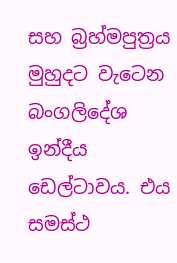සහ බ්‍රහ්මපුත්‍රය මුහුදට වැටෙන බංගලිදේශ ඉන්දීය ඩෙල්ටාවය. එය සමස්ථ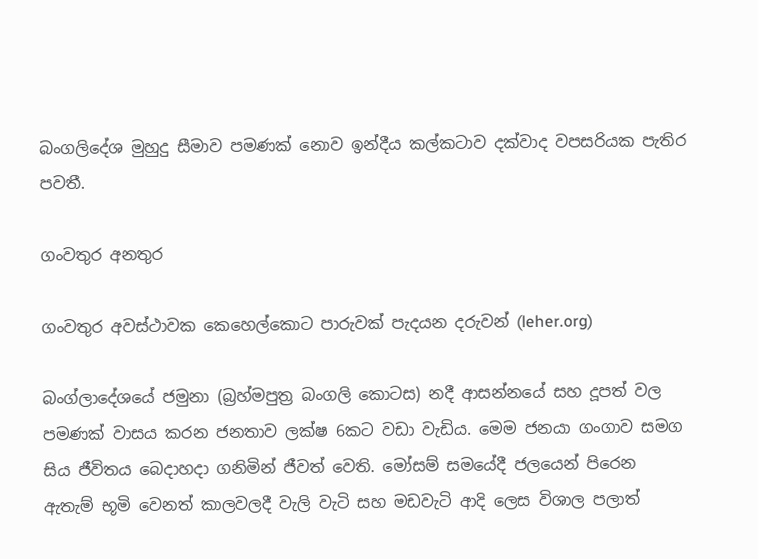බංගලිදේශ මුහුදු සීමාව පමණක් නොව ඉන්දීය කල්කටාව දක්වාද වපසරියක පැතිර පවතී.

ගංවතුර අනතුර

ගංවතුර අවස්ථාවක කෙහෙල්කොට පාරුවක් පැදයන දරුවන් (leher.org)

බංග්ලාදේශයේ ජමුනා (බ්‍රහ්මපුත්‍ර බංගලි කොටස) නදී ආසන්නයේ සහ දූපත් වල පමණක් වාසය කරන ජනතාව ලක්ෂ 6කට වඩා වැඩිය. මෙම ජනයා ගංගාව සමග සිය ජීවිතය බෙදාහදා ගනිමින් ජීවත් වෙති. මෝසම් සමයේදී ජලයෙන් පිරෙන ඇතැම් භූමි වෙනත් කාලවලදී වැලි වැටි සහ මඩවැටි ආදි ලෙස විශාල පලාත්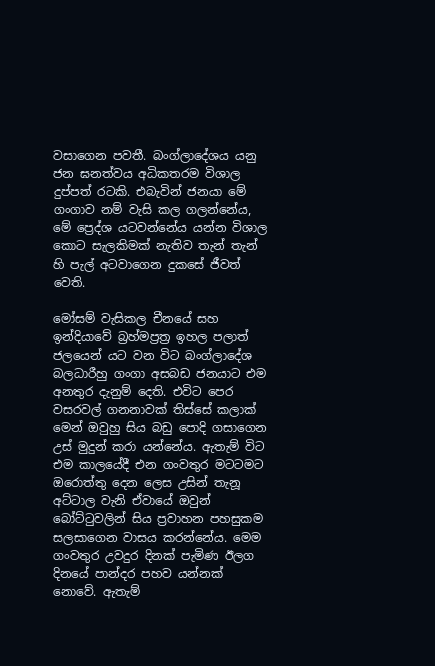වසාගෙන පවතී. බංග්ලාදේශය යනු ජන ඝනත්වය අධිකතරම විශාල දුප්පත් රටකි. එබැවින් ජනයා මේ ගංගාව නම් වැසි කල ගලන්නේය, මේ ප්‍රෙද්ශ යටවන්නේය යන්න විශාල කොට සැලකිමක් නැතිව තැන් තැන් හි පැල් අටවාගෙන දුකසේ ජීවත් වෙති.

මෝසම් වැසිකල චීනයේ සහ ඉන්දියාවේ බ්‍රහ්මප්‍රත්‍ර ඉහල පලාත් ජලයෙන් යට වන විට බංග්ලාදේශ බලධාරීහු ගංගා අසබඩ ජනයාට එම අනතුර දැනුම් දෙති. එවිට පෙර වසරවල් ගනනාවක් තිස්සේ කලාක් මෙන් ඔවුහු සිය බඩු පොදි ගසාගෙන උස් මුදුන් කරා යන්නේය. ඇතැම් විට එම කාලයේදී එන ගංවතුර මටටමට ඔරොත්තු දෙන ලෙස උසින් තැනූ අට්ටාල වැනි ඒවායේ ඔවුන් බෝට්ටුවලින් සිය ප්‍රවාහන පහසුකම සලසාගෙන වාසය කරන්නේය. මෙම ගංවතුර උවදුර දිනක් පැමිණ ඊලග දිනයේ පාන්දර පහව යන්නක් නොවේ. ඇතැම්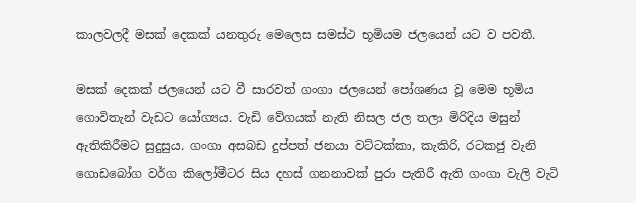කාලවලදී මසක් දෙකක් යනතුරු මෙලෙස සමස්ථ භූමියම ජලයෙන් යට ව පවතී.

මසක් දෙකක් ජලයෙන් යට වී සාරවත් ගංගා ජලයෙන් පෝශණය වූ මෙම භූමිය ගොවිතැන් වැඩට යෝග්‍යය. වැඩි වේගයක් නැති නිසල ජල තලා මිරිදිය මසුන් ඇතිකිරීමට සුදුසුය. ගංගා අසබඩ දුප්පත් ජනයා වට්ටක්කා, කැකිරි, රටකජු වැනි ගොඩබෝග වර්ග කිලෝමීටර සිය දහස් ගනනාවක් පුරා පැතිරී ඇති ගංගා වැලි වැටි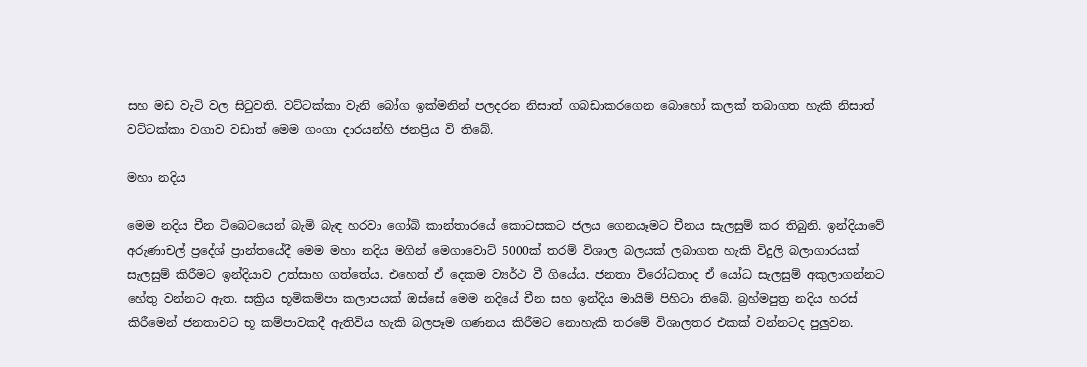සහ මඩ වැටි වල සිටුවති. වට්ටක්කා වැනි බෝග ඉක්මනින් පලදරන නිසාත් ගබඩාකරගෙන බොහෝ කලක් තබාගත හැකි නිසාත් වට්ටක්කා වගාව වඩාත් මෙම ගංගා දාරයන්හි ජනප්‍රිය වි තිබේ.

මහා නදිය

මෙම නදිය චීන ටිබෙටයෙන් බැමි බැඳ හරවා ගෝබි කාන්තාරයේ කොටසකට ජලය ගෙනයෑමට චීනය සැලසුම් කර තිබුනි. ඉන්දියාවේ අරුණාචල් ප්‍රදේශ් ප්‍රාන්තයේදී මෙම මහා නදිය මගින් මෙගාවොට් 5000ක් තරම් විශාල බලයක් ලබාගත හැකි විදුලි බලාගාරයක් සැලසුම් කිරීමට ඉන්දියාව උත්සාහ ගත්තේය. එහෙත් ඒ දෙකම ව්‍යර්ථ වී ගියේය. ජනතා විරෝධතාද ඒ යෝධ සැලසුම් අකුලාගන්නට හේතු වන්නට ඇත. සක්‍රිය භූමිකම්පා කලාපයක් ඔස්සේ මෙම නදියේ චීන සහ ඉන්දිය මායිම් පිහිටා තිබේ. බ්‍රහ්මපුත්‍ර නදිය හරස් කිරීමෙන් ජනතාවට භූ කම්පාවකදී ඇතිවිය හැකි බලපෑම ගණනය කිරීමට නොහැකි තරමේ විශාලතර එකක් වන්නටද පුලුවන.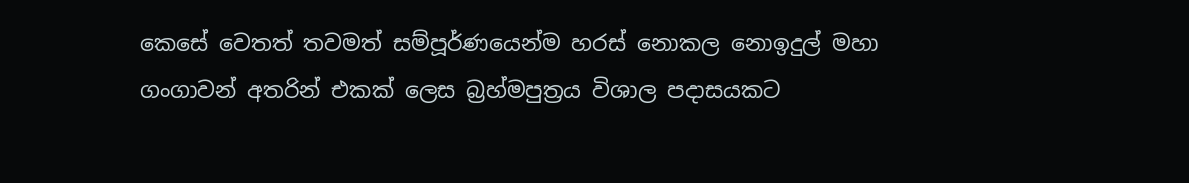කෙසේ වෙතත් තවමත් සම්පූර්ණයෙන්ම හරස් නොකල නොඉදුල් මහා ගංගාවන් අතරින් එකක් ලෙස බ්‍රහ්මපුත්‍රය විශාල පදාසයකට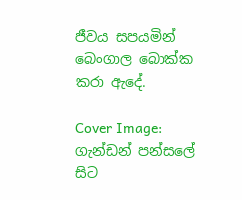ජීවය සපයමින් බෙංගාල බොක්ක කරා ඇදේ.

Cover Image: ගැන්ඩන් පන්සලේ සිට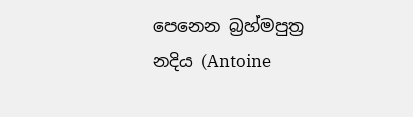පෙනෙන බ්‍රහ්මපුත්‍ර නදිය (Antoine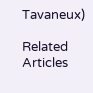Tavaneux)

Related Articles